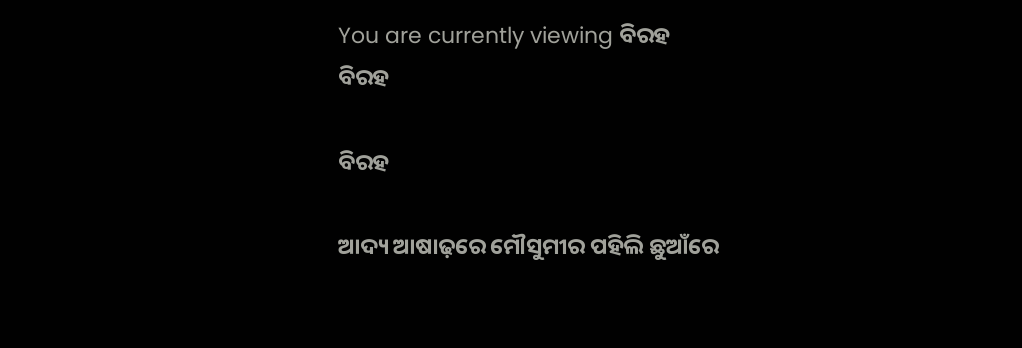You are currently viewing ବିରହ
ବିରହ

ବିରହ

ଆଦ୍ୟ ଆଷାଢ଼ରେ ମୌସୁମୀର ପହିଲି ଛୁଆଁରେ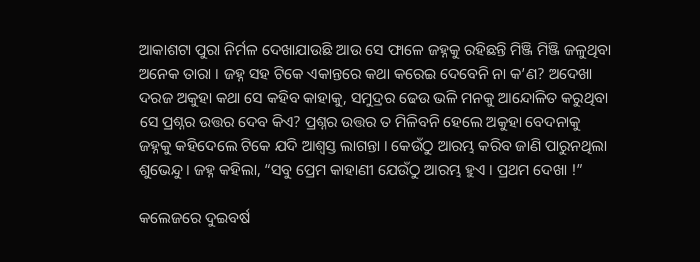ଆକାଶଟା ପୁରା ନିର୍ମଳ ଦେଖାଯାଉଛି ଆଉ ସେ ଫାଳେ ଜହ୍ନକୁ ରହିଛନ୍ତି ମିଞ୍ଜି ମିଞ୍ଜି ଜଳୁଥିବା ଅନେକ ତାରା । ଜହ୍ନ ସହ ଟିକେ ଏକାନ୍ତରେ କଥା କରେଇ ଦେବେନି ନା କ’ଣ? ଅଦେଖା ଦରଜ ଅକୁହା କଥା ସେ କହିବ କାହାକୁ, ସମୁଦ୍ରର ଢେଉ ଭଳି ମନକୁ ଆନ୍ଦୋଳିତ କରୁଥିବା ସେ ପ୍ରଶ୍ନର ଉତ୍ତର ଦେବ କିଏ? ପ୍ରଶ୍ନର ଉତ୍ତର ତ ମିଳିବନି ହେଲେ ଅକୁହା ବେଦନାକୁ ଜହ୍ନକୁ କହିଦେଲେ ଟିକେ ଯଦି ଆଶ୍ୱସ୍ତ ଲାଗନ୍ତା । କେଉଁଠୁ ଆରମ୍ଭ କରିବ ଜାଣି ପାରୁନଥିଲା ଶୁଭେନ୍ଦୁ । ଜହ୍ନ କହିଲା, “ସବୁ ପ୍ରେମ କାହାଣୀ ଯେଉଁଠୁ ଆରମ୍ଭ ହୁଏ । ପ୍ରଥମ ଦେଖା !”

କଲେଜରେ ଦୁଇବର୍ଷ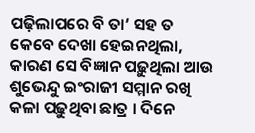ପଢ଼ିଲାପରେ ବି ତା’ ସହ ତ କେବେ ଦେଖା ହେଇନଥିଲା, କାରଣ ସେ ବିଜ୍ଞାନ ପଢ଼ୁଥିଲା ଆଉ ଶୁଭେନ୍ଦୁ ଇଂରାଜୀ ସମ୍ମାନ ରଖି କଳା ପଢ଼ୁଥିବା ଛାତ୍ର । ଦିନେ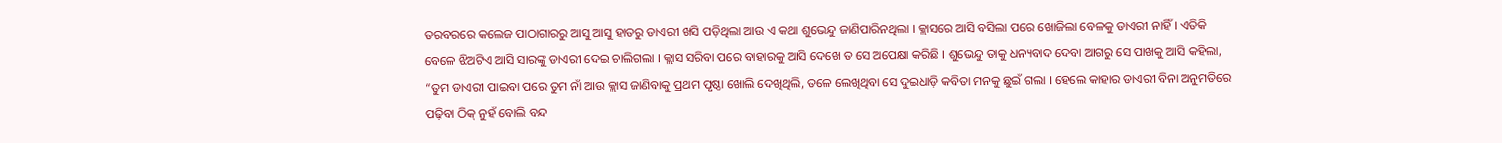ତରବରରେ କଲେଜ ପାଠାଗାରରୁ ଆସୁ ଆସୁ ହାତରୁ ଡାଏରୀ ଖସି ପଡ଼ିଥିଲା ଆଉ ଏ କଥା ଶୁଭେନ୍ଦୁ ଜାଣିପାରିନଥିଲା । କ୍ଲାସରେ ଆସି ବସିଲା ପରେ ଖୋଜିଲା ବେଳକୁ ଡାଏରୀ ନାହିଁ । ଏତିକି ବେଳେ ଝିଅଟିଏ ଆସି ସାରଙ୍କୁ ଡାଏରୀ ଦେଇ ଚାଲିଗଲା । କ୍ଲାସ ସରିବା ପରେ ବାହାରକୁ ଆସି ଦେଖେ ତ ସେ ଅପେକ୍ଷା କରିଛି । ଶୁଭେନ୍ଦୁ ତାକୁ ଧନ୍ୟବାଦ ଦେବା ଆଗରୁ ସେ ପାଖକୁ ଆସି କହିଲା, “ତୁମ ଡାଏରୀ ପାଇବା ପରେ ତୁମ ନାଁ ଆଉ କ୍ଲାସ ଜାଣିବାକୁ ପ୍ରଥମ ପୃଷ୍ଠା ଖୋଲି ଦେଖିଥିଲି, ତଳେ ଲେଖିଥିବା ସେ ଦୁଇଧାଡ଼ି କବିତା ମନକୁ ଛୁଇଁ ଗଲା । ହେଲେ କାହାର ଡାଏରୀ ବିନା ଅନୁମତିରେ ପଢ଼ିବା ଠିକ୍ ନୁହଁ ବୋଲି ବନ୍ଦ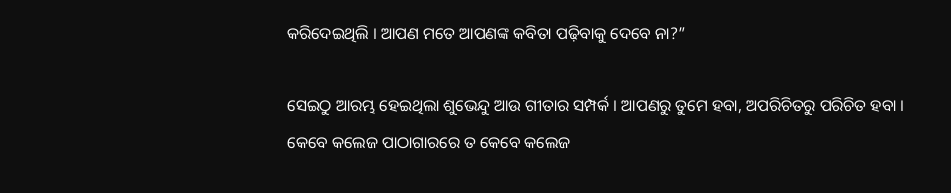କରିଦେଇଥିଲି । ଆପଣ ମତେ ଆପଣଙ୍କ କବିତା ପଢ଼ିବାକୁ ଦେବେ ନା?”

ସେଇଠୁ ଆରମ୍ଭ ହେଇଥିଲା ଶୁଭେନ୍ଦୁ ଆଉ ଗୀତାର ସମ୍ପର୍କ । ଆପଣରୁ ତୁମେ ହବା, ଅପରିଚିତରୁ ପରିଚିତ ହବା । କେବେ କଲେଜ ପାଠାଗାରରେ ତ କେବେ କଲେଜ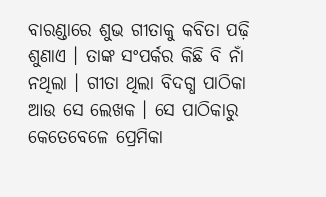ବାରଣ୍ଡାରେ ଶୁଭ ଗୀତାକୁ କବିତା ପଢ଼ି ଶୁଣାଏ । ତାଙ୍କ ସଂପର୍କର କିଛି ବି ନାଁ ନଥିଲା । ଗୀତା ଥିଲା ବିଦଗ୍ଧ ପାଠିକା ଆଉ ସେ ଲେଖକ । ସେ ପାଠିକାରୁ କେତେବେଳେ ପ୍ରେମିକା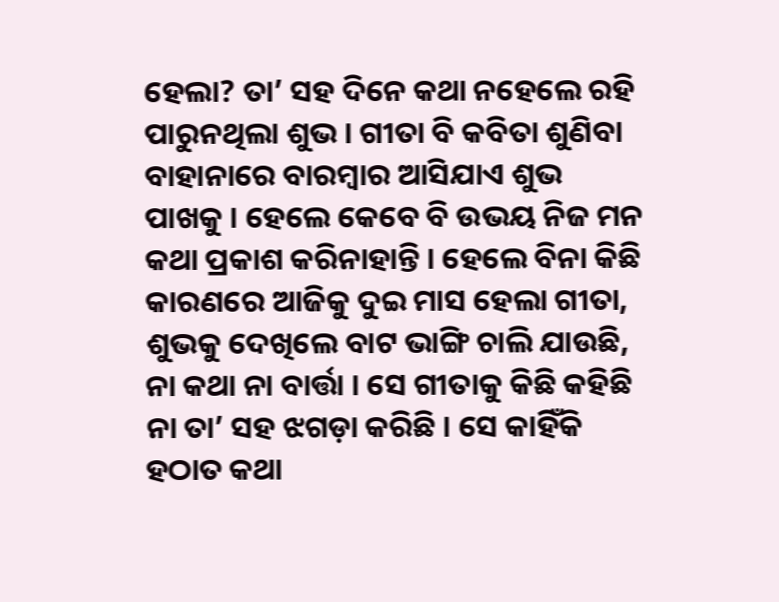ହେଲା? ତା’ ସହ ଦିନେ କଥା ନହେଲେ ରହି ପାରୁନଥିଲା ଶୁଭ । ଗୀତା ବି କବିତା ଶୁଣିବା ବାହାନାରେ ବାରମ୍ବାର ଆସିଯାଏ ଶୁଭ ପାଖକୁ । ହେଲେ କେବେ ବି ଉଭୟ ନିଜ ମନ କଥା ପ୍ରକାଶ କରିନାହାନ୍ତି । ହେଲେ ବିନା କିଛି କାରଣରେ ଆଜିକୁ ଦୁଇ ମାସ ହେଲା ଗୀତା, ଶୁଭକୁ ଦେଖିଲେ ବାଟ ଭାଙ୍ଗି ଚାଲି ଯାଉଛି, ନା କଥା ନା ବାର୍ତ୍ତା । ସେ ଗୀତାକୁ କିଛି କହିଛି ନା ତା’ ସହ ଝଗଡ଼ା କରିଛି । ସେ କାହିଁକି ହଠାତ କଥା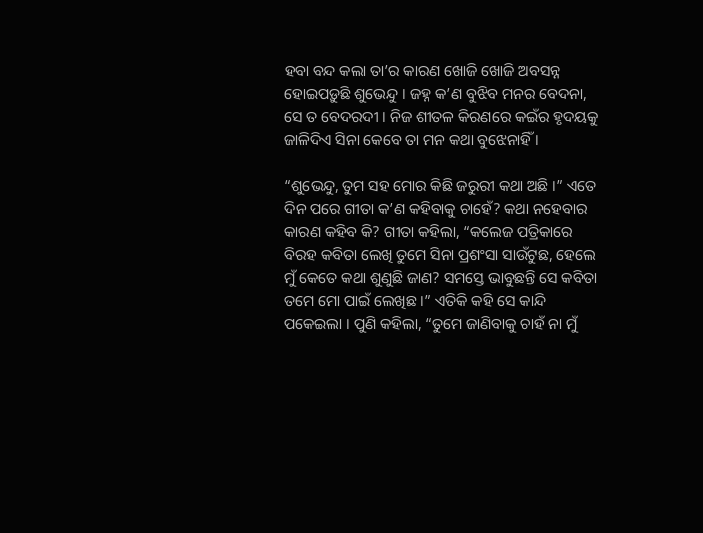ହବା ବନ୍ଦ କଲା ତା’ର କାରଣ ଖୋଜି ଖୋଜି ଅବସନ୍ନ ହୋଇପଡ଼ୁଛି ଶୁଭେନ୍ଦୁ । ଜହ୍ନ କ’ଣ ବୁଝିବ ମନର ବେଦନା, ସେ ତ ବେଦରଦୀ । ନିଜ ଶୀତଳ କିରଣରେ କଇଁର ହୃଦୟକୁ ଜାଳିଦିଏ ସିନା କେବେ ତା ମନ କଥା ବୁଝେନାହିଁ ।

“ଶୁଭେନ୍ଦୁ, ତୁମ ସହ ମୋର କିଛି ଜରୁରୀ କଥା ଅଛି ।” ଏତେ ଦିନ ପରେ ଗୀତା କ’ଣ କହିବାକୁ ଚାହେଁ? କଥା ନହେବାର କାରଣ କହିବ କି? ଗୀତା କହିଲା, “କଲେଜ ପତ୍ରିକାରେ ବିରହ କବିତା ଲେଖି ତୁମେ ସିନା ପ୍ରଶଂସା ସାଉଁଟୁଛ, ହେଲେ ମୁଁ କେତେ କଥା ଶୁଣୁଛି ଜାଣ? ସମସ୍ତେ ଭାବୁଛନ୍ତି ସେ କବିତା ତମେ ମୋ ପାଇଁ ଲେଖିଛ ।” ଏତିକି କହି ସେ କାନ୍ଦି ପକେଇଲା । ପୁଣି କହିଲା, “ତୁମେ ଜାଣିବାକୁ ଚାହଁ ନା ମୁଁ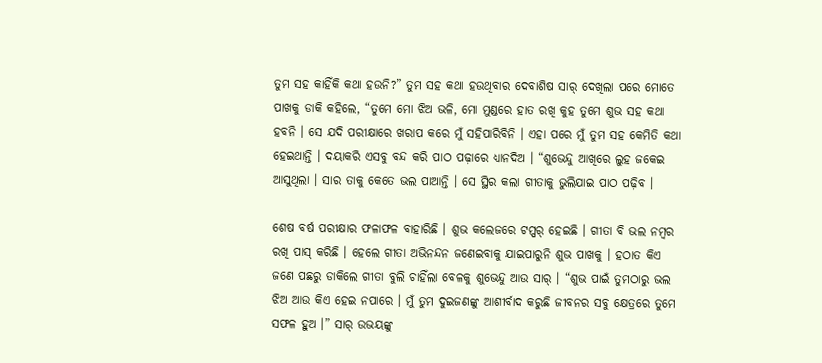ତୁମ ସହ କାହିଁକି କଥା ହଉନି?” ତୁମ ସହ କଥା ହଉଥିବାର ଦେବାଶିଷ ସାର୍ ଦେଖିଲା ପରେ ମୋତେ ପାଖକୁ ଡାକି କହିଲେ, “ତୁମେ ମୋ ଝିଅ ଭଳି, ମୋ ମୁଣ୍ଡରେ ହାତ ରଖି କୁହ ତୁମେ ଶୁଭ ସହ କଥା ହବନି । ସେ ଯଦି ପରୀକ୍ଷାରେ ଖରାପ କରେ ମୁଁ ସହିପାରିବିନି । ଏହା ପରେ ମୁଁ ତୁମ ସହ କେମିତି କଥା ହେଇଥାନ୍ତି । ଦୟାକରି ଏସବୁ ବନ୍ଦ କରି ପାଠ ପଢ଼ାରେ ଧ୍ୟାନଦିଅ । “ଶୁଭେନ୍ଦୁ ଆଖିରେ ଲୁହ ଜକେଇ ଆସୁଥିଲା । ସାର ତାକୁ କେତେ ଭଲ ପାଆନ୍ତି । ସେ ସ୍ଥିର କଲା ଗୀତାକୁ ଭୁଲିଯାଇ ପାଠ ପଢ଼ିବ ।

ଶେଷ ବର୍ଷ ପରୀକ୍ଷାର ଫଳାଫଳ ବାହାରିଛି । ଶୁଭ କଲେଜରେ ଟପ୍ପର୍ ହେଇଛି । ଗୀତା ବି ଭଲ ନମ୍ବର ରଖି ପାସ୍ କରିଛି । ହେଲେ ଗୀତା ଅଭିନନ୍ଦନ ଜଣେଇବାକୁ ଯାଇପାରୁନି ଶୁଭ ପାଖକୁ । ହଠାତ କିଏ ଜଣେ ପଛରୁ ଡାକିଲେ ଗୀତା ବୁଲି ଚାହିଁଲା ବେଳକୁ ଶୁଭେନ୍ଦୁ ଆଉ ସାର୍ । “ଶୁଭ ପାଇଁ ତୁମଠାରୁ ଭଲ ଝିଅ ଆଉ କିଏ ହେଇ ନପାରେ । ମୁଁ ତୁମ ଦୁଇଜଣଙ୍କୁ ଆଶୀର୍ବାଦ କରୁଛି ଜୀବନର ସବୁ କ୍ଷେତ୍ରରେ ତୁମେ ସଫଳ ହୁଅ ।” ସାର୍ ଉଭୟଙ୍କୁ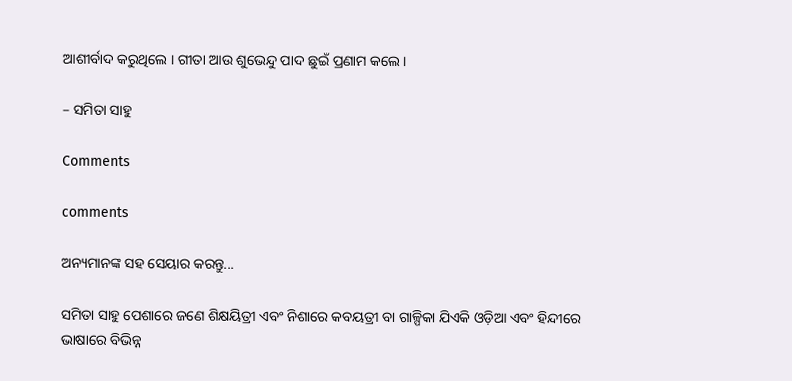ଆଶୀର୍ବାଦ କରୁଥିଲେ । ଗୀତା ଆଉ ଶୁଭେନ୍ଦୁ ପାଦ ଛୁଇଁ ପ୍ରଣାମ କଲେ ।

– ସମିତା ସାହୁ

Comments

comments

ଅନ୍ୟମାନଙ୍କ ସହ ସେୟାର କରନ୍ତୁ...

ସମିତା ସାହୁ ପେଶାରେ ଜଣେ ଶିକ୍ଷୟିତ୍ରୀ ଏବଂ ନିଶାରେ କବୟତ୍ରୀ ବା ଗାଳ୍ପିକା ଯିଏକି ଓଡ଼ିଆ ଏବଂ ହିନ୍ଦୀରେ ଭାଷାରେ ବିଭିନ୍ନ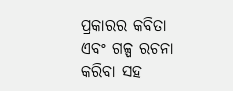ପ୍ରକାରର କବିତା ଏବଂ ଗଳ୍ପ ରଚନା କରିବା ସହ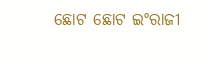ଛୋଟ ଛୋଟ ଇଂରାଜୀ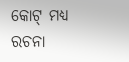କୋଟ୍ ମଧ୍ୟ ରଚନା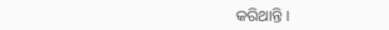କରିଥାନ୍ତି ।